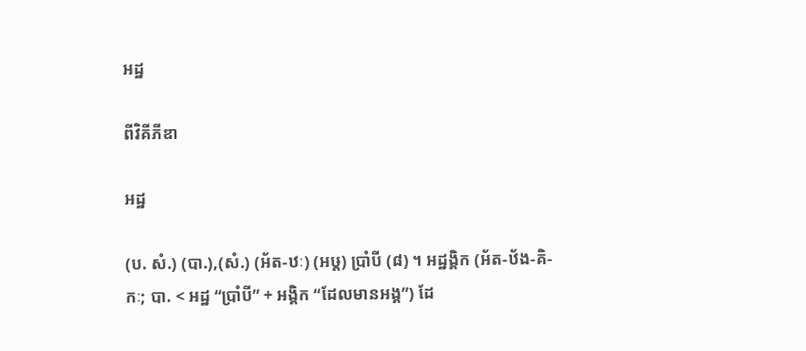អដ្ឋ

ពីវិគីភីឌា

អដ្ឋ

(ប. សំ.) (បា.),(សំ.) (អ័ត-ឋៈ) (អឞ្ត) ប្រាំបី (៨) ។ អដ្ឋង្គិក (អ័ត-ឋ័ង-គិ-កៈ; បា. < អដ្ឋ “ប្រាំបី” + អង្គិក “ដែលមានអង្គ”) ដែ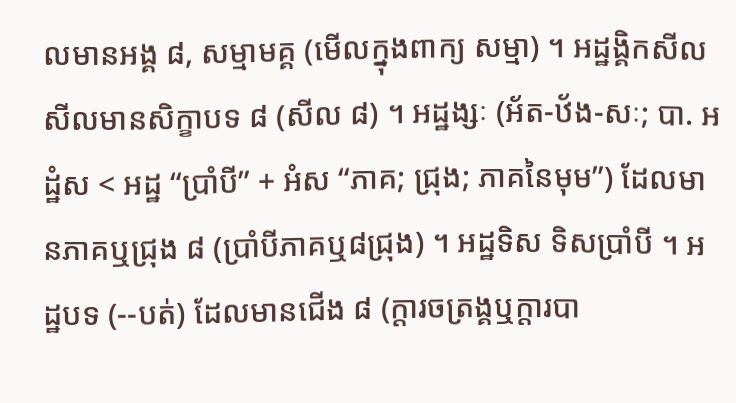លមានអង្គ ៨, សម្មាមគ្គ (មើលក្នុងពាក្យ សម្មា) ។ អដ្ឋង្គិកសីល សីលមានសិក្ខាបទ ៨ (សីល ៨) ។ អដ្ឋង្សៈ (អ័ត-ឋ័ង-សៈ; បា. អដ្ឋំស < អដ្ឋ “ប្រាំបី” + អំស “ភាគ; ជ្រុង; ភាគនៃមុម”) ដែលមានភាគឬជ្រុង ៨ (ប្រាំបីភាគឬ៨ជ្រុង) ។ អដ្ឋទិស ទិសប្រាំបី ។ អដ្ឋបទ (--បត់) ដែលមានជើង ៨ (ក្តារចត្រង្គឬក្តារបា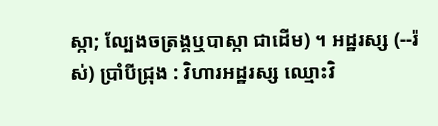ស្កា; ល្បែងចត្រង្គឬបាស្កា ជាដើម) ។ អដ្ឋរស្ស (--រ៉ស់) ប្រាំបីជ្រុង : វិហារអដ្ឋរស្ស ឈ្មោះវិ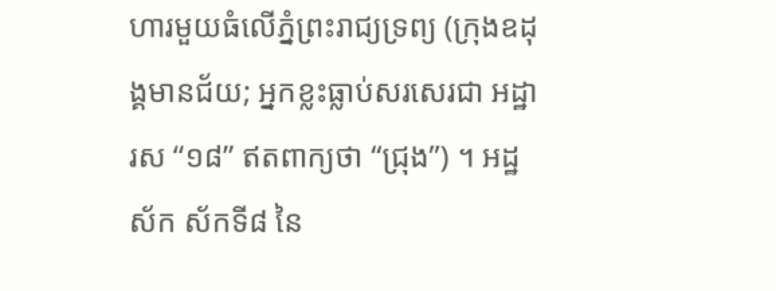ហារមួយធំលើភ្នំព្រះរាជ្យទ្រព្យ (ក្រុងឧដុង្គមានជ័យ; អ្នកខ្លះធ្លាប់សរសេរជា អដ្ឋារស “១៨” ឥតពាក្យថា “ជ្រុង”) ។ អដ្ឋស័ក ស័កទី៨ នៃ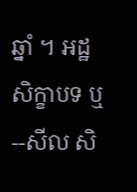ឆ្នាំ ។ អដ្ឋសិក្ខាបទ ឬ--សីល សិ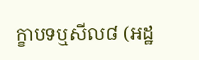ក្ខាបទឬសីល៨ (អដ្ឋ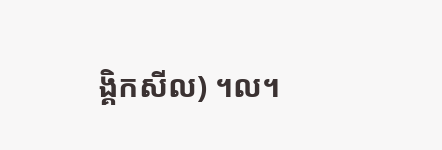ង្គិកសីល) ។ល។